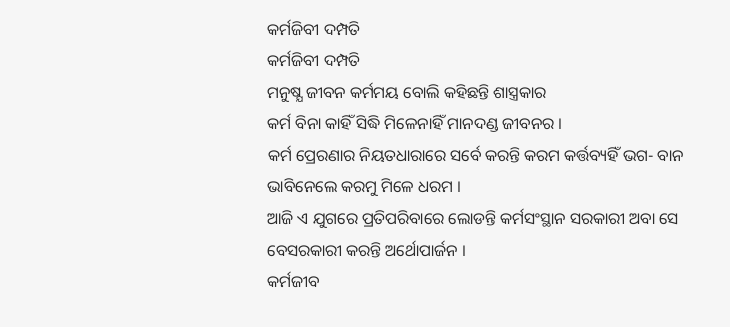କର୍ମଜିବୀ ଦମ୍ପତି
କର୍ମଜିବୀ ଦମ୍ପତି
ମନୁଷ୍ଯ ଜୀବନ କର୍ମମୟ ବୋଲି କହିଛନ୍ତି ଶାସ୍ତ୍ରକାର
କର୍ମ ବିନା କାହିଁ ସିଦ୍ଧି ମିଳେନାହିଁ ମାନଦଣ୍ଡ ଜୀବନର ।
କର୍ମ ପ୍ରେରଣାର ନିୟତଧାରାରେ ସର୍ବେ କରନ୍ତି କରମ କର୍ତ୍ତବ୍ୟହିଁ ଭଗ- ବାନ ଭାବିନେଲେ କରମୁ ମିଳେ ଧରମ ।
ଆଜି ଏ ଯୁଗରେ ପ୍ରତିପରିବାରେ ଲୋଡନ୍ତି କର୍ମସଂସ୍ଥାନ ସରକାରୀ ଅବା ସେ ବେସରକାରୀ କରନ୍ତି ଅର୍ଥୋପାର୍ଜନ ।
କର୍ମଜୀବ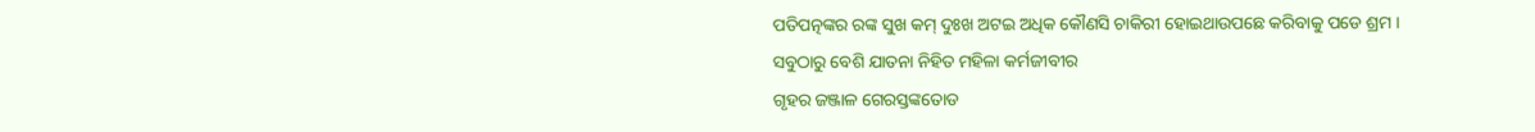ପତିପତ୍ନଙ୍କର ରଙ୍କ ସୁଖ କମ୍ ଦୁଃଖ ଅଟଇ ଅଧିକ କୌଣସି ଚାକିରୀ ହୋଇଥାଉପଛେ କରିବାକୁ ପଡେ ଶ୍ରମ ।
ସବୁଠାରୁ ବେଶି ଯାତନା ନିହିତ ମହିଳା କର୍ମଜୀବୀର
ଗୃହର ଜଞ୍ଜାଳ ଗେରସ୍ତଙ୍କତୋଡ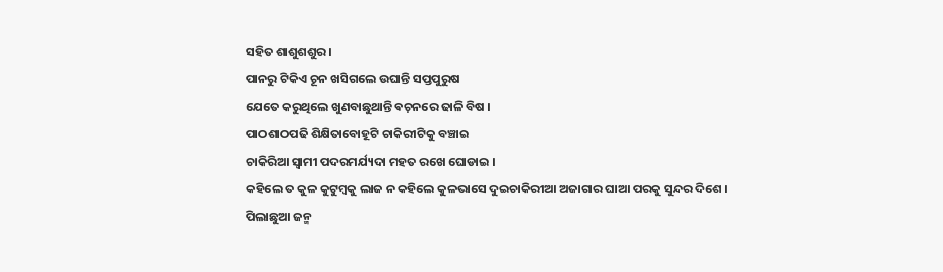ସହିତ ଶାଶୁଶଶୁର ।
ପାନରୁ ଟିକିଏ ଚୂନ ଖସିଗଲେ ଉଘାନ୍ତି ସପ୍ତପୁରୁଷ
ଯେତେ କରୁଥିଲେ ଖୁଣବାଛୁଥାନ୍ତି ଵଚ଼ନରେ ଢାଳି ବିଷ ।
ପାଠଶାଠପଢି ଶିକ୍ଷିତାବୋହୂଟି ଚାକିରୀଟିକୁ ବଞ୍ଚାଇ
ଚାକିରିଆ ସ୍ୱାମୀ ପଦରମର୍ଯ୍ୟଦା ମହତ ରଖେ ଘୋଡାଇ ।
କହିଲେ ତ କୁଳ କୁଟୁମ୍ବକୁ ଲାଜ ନ କହିଲେ କୁଳଭାସେ ଦୁଇଚାକିରୀଆ ଅଜାଗାର ଘାଆ ପରକୁ ସୁନ୍ଦର ଦିଶେ ।
ପିଲାଛୁଆ ଜନ୍ମ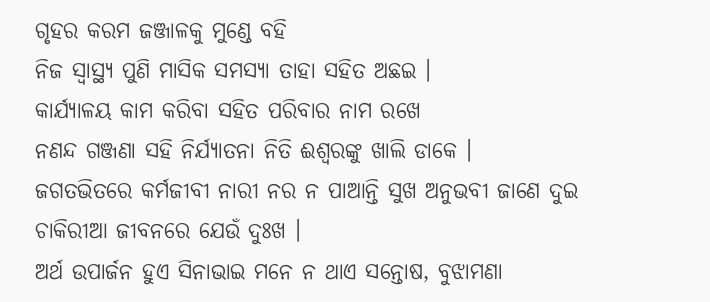ଗୃହର କରମ ଜଞ୍ଜାଳକୁ ମୁଣ୍ଡେ ବହି
ନିଜ ସ୍ଵାସ୍ଥ୍ୟ ପୁଣି ମାସିକ ସମସ୍ୟା ତାହା ସହିତ ଅଛଇ ।
କାର୍ଯ୍ୟାଳୟ କାମ କରିବା ସହିତ ପରିବାର ନାମ ରଖେ
ନଣନ୍ଦ ଗଞ୍ଜଣା ସହି ନିର୍ଯ୍ୟାତନା ନିତି ଈଶ୍ବରଙ୍କୁ ଖାଲି ଡାକେ ।
ଜଗତଭିତରେ କର୍ମଜୀବୀ ନାରୀ ନର ନ ପାଆନ୍ତି ସୁଖ ଅନୁଭବୀ ଜାଣେ ଦୁଇ ଚାକିରୀଆ ଜୀବନରେ ଯେଉଁ ଦୁଃଖ ।
ଅର୍ଥ ଉପାର୍ଜନ ହୁଏ ସିନାଭାଇ ମନେ ନ ଥାଏ ସନ୍ତୋଷ, ବୁଝାମଣା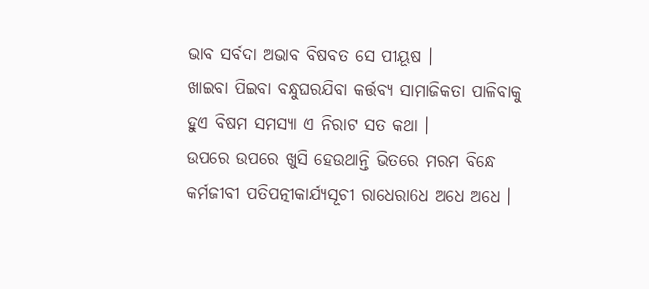ଭାବ ସର୍ବଦା ଅଭାବ ବିଷବତ ସେ ପୀୟୂଷ ।
ଖାଇବା ପିଇବା ବନ୍ଧୁଘରଯିବା କର୍ତ୍ତବ୍ୟ ସାମାଜିକତା ପାଳିବାକୁ ହୁଏ ବିଷମ ସମସ୍ୟା ଏ ନିରାଟ ସତ କଥା ।
ଉପରେ ଉପରେ ଖୁସି ହେଉଥାନ୍ତି ଭିତରେ ମରମ ବିନ୍ଧେ କର୍ମଜୀବୀ ପତିପତ୍ନୀକାର୍ଯ୍ୟସୂଚୀ ରାଧେରା6ଧ ଅଧେ ଅଧେ ।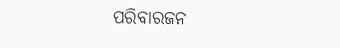ପରିବାରଜନ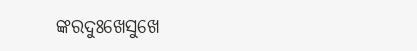ଙ୍କରଦୁଃଖେସୁଖେ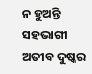ନ ହୁଅନ୍ତି ସହଭାଗୀ
ଅତୀବ ଦୁଷ୍କର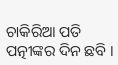ଚାକିରିଆ ପତି ପତ୍ନୀଙ୍କର ଦିନ ଛବି ।